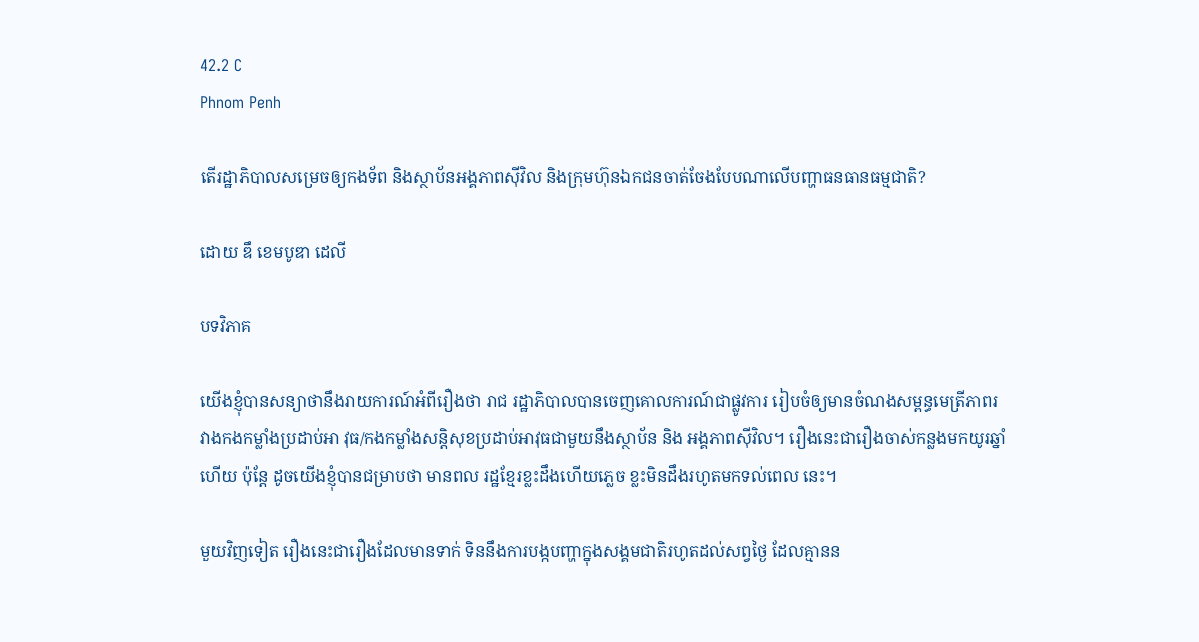42.2 C
Phnom Penh

តើរដ្ឋាភិបាលសម្រេចឲ្យកងទ័ព និងស្ថាប័នអង្គភាពស៊ីវិល និងក្រុមហ៊ុនឯកជនចាត់ចែងបែបណាលើបញ្ហាធនធានធម្មជាតិ?

ដោយ ឌឹ ខេមបូឌា ដេលី

បទវិភាគ

យើងខ្ញុំបានសន្យាថានឹងរាយការណ៍អំពីរឿងថា រាជ រដ្ឋាភិបាលបានចេញគោលការណ៍ជាផ្លូវការ រៀបចំឲ្យមានចំណងសម្ពន្ធមេត្រីភាពរវាងកងកម្លាំងប្រដាប់អា វុធ/កងកម្លាំងសន្តិសុខប្រដាប់អាវុធជាមួយនឹងស្ថាប័ន និង អង្គភាពស៊ីវិល។ រឿងនេះជារឿងចាស់កន្លងមកយូរឆ្នាំហើយ ប៉ុន្តែ ដូចយើងខ្ញុំបានជម្រាបថា មានពល រដ្ឋខ្មែរខ្លះដឹងហើយភ្លេច ខ្លះមិនដឹងរហូតមកទល់ពេល នេះ។

មួយវិញទៀត រឿងនេះជារឿងដែលមានទាក់ ទិននឹងការបង្កបញ្ហាក្នុងសង្គមជាតិរហូតដល់សព្វថ្ងៃ ដែលគ្មានន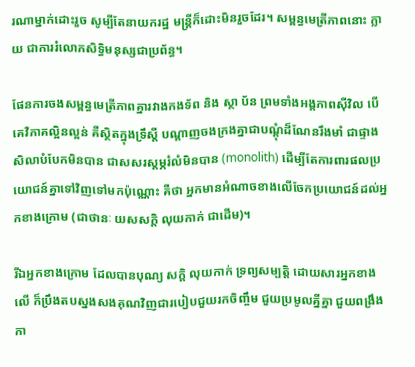រណាម្នាក់ដោះរួច សូម្បីតែនាយករដ្ឋ មន្រ្តីក៏ដោះមិនរួចដែរ។ សម្ពន្ធមេត្រីភាពនោះ ក្លាយ ជាការរំលោភសិទ្ធិមនុស្សជាប្រព័ន្ធ។

ផែនការចងសម្ពន្ធមេត្រីភាពគ្នារវាងកងទ័ព និង ស្ថា ប័ន ព្រមទាំងអង្គភាពស៊ីវិល បើគេវិភាគល្អិនល្អន់ គឺស្ថិតក្នុងទ្រឹស្តី បណ្តាញចងក្រងគ្នាជាបណ្តុំដ៏ណែនរឹងមាំ ជាផ្ទាងសិលាបំបែកមិនបាន ជាសសរស្តម្ភរំលំមិនបាន (monolith) ដើម្បីតែការពារផលប្រយោជន៍គ្នាទៅវិញទៅមកប៉ុណ្ណោះ គឺថា អ្នកមានអំណាចខាងលើចែកប្រយោជន៍ដល់អ្នកខាងក្រោម (ជាថានៈ យសសក្តិ លុយកាក់ ជាដើម)។

រីឯអ្នកខាងក្រោម ដែលបានបុណ្យ សក្តិ លុយកាក់ ទ្រព្យសម្បត្តិ ដោយសារអ្នកខាងលើ ក៏ប្រឹងតបស្នងសងគុណវិញជារបៀបជួយរកចិញ្ចឹម ជួយប្រមូលគ្នីគ្នា ជួយពង្រឹង កា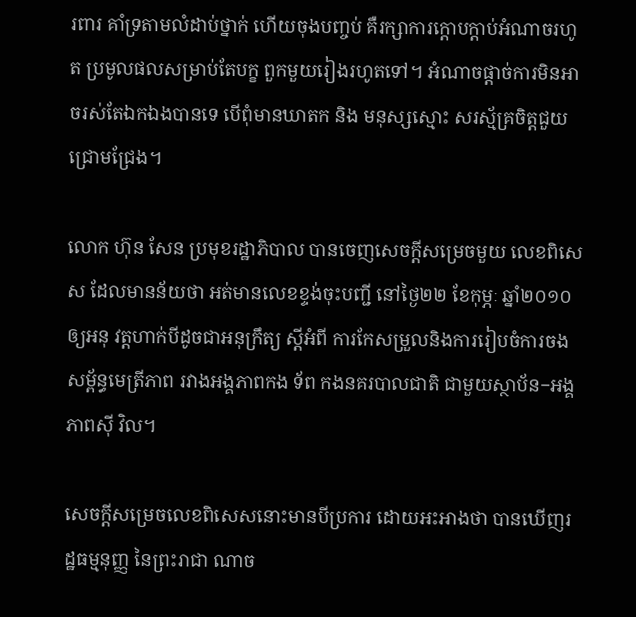រពារ គាំទ្រតាមលំដាប់ថ្នាក់ ហើយចុងបញ្ចប់ គឺរក្សាការក្តោបក្តាប់អំណាចរហូត ប្រមូលផលសម្រាប់តែបក្ខ ពួកមួយរៀងរហូតទៅ។ អំណាចផ្តាច់ការមិនអាចរស់តែឯកឯងបានទេ បើពុំមានឃាតក និង មនុស្សស្មោះ សរស្ម័គ្រចិត្តជួយជ្រោមជ្រែង។

លោក ហ៊ុន សែន ប្រមុខរដ្ឋាភិបាល បានចេញសេចក្តីសម្រេចមួយ លេខពិសេស ដែលមានន័យថា អត់មានលេខខ្ទង់ចុះបញ្ជី នៅថ្ងៃ២២ ខែកុម្ភៈ ឆ្នាំ២០១០ ឲ្យអនុ វត្តហាក់បីដូចជាអនុក្រឹត្យ ស្តីអំពី ការកែសម្រួលនិងការរៀបចំការចងសម្ព័ន្ធមេត្រីភាព រវាងអង្គភាពកង ទ័ព កងនគរបាលជាតិ ជាមួយស្ថាប័ន−អង្គភាពស៊ី វិល។

សេចក្តីសម្រេចលេខពិសេសនោះមានបីប្រការ ដោយអះអាងថា បានឃើញរដ្ឋធម្មនុញ្ញ នៃព្រះរាជា ណាច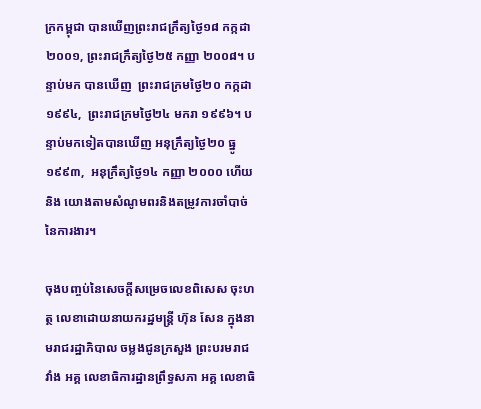ក្រកម្ពុជា បានឃើញព្រះរាជក្រឹត្យថ្ងៃ១៨ កក្កដា ២០០១, ព្រះរាជក្រឹត្យថ្ងៃ២៥ កញ្ញា ២០០៨។ បន្ទាប់មក បានឃើញ  ព្រះរាជក្រមថ្ងៃ២០ កក្កដា ១៩៩៤,  ព្រះរាជក្រមថ្ងៃ២៤ មករា ១៩៩៦។ បន្ទាប់មកទៀតបានឃើញ អនុក្រឹត្យថ្ងៃ២០ ធ្នូ ១៩៩៣,  អនុក្រឹត្យថ្ងៃ១៤ កញ្ញា ២០០០ ហើយនិង យោងតាមសំណូមពរនិងតម្រូវការចាំបាច់នៃការងារ។

ចុងបញ្ចប់នៃសេចក្តីសម្រេចលេខពិសេស ចុះហត្ថ លេខាដោយនាយករដ្ឋមន្រ្តី ហ៊ុន សែន ក្នុងនាមរាជរដ្ឋាភិបាល ចម្លងជូនក្រសួង ព្រះបរមរាជវាំង អគ្គ លេខាធិការដ្ឋានព្រឹទ្ធសភា អគ្គ លេខាធិ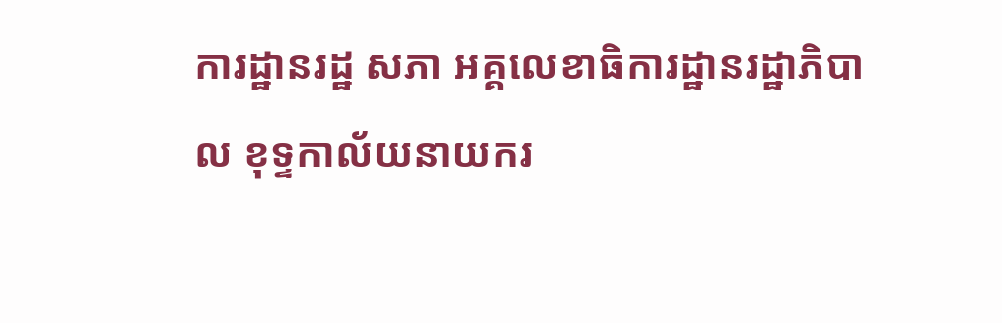ការដ្ឋានរដ្ឋ សភា អគ្គលេខាធិការដ្ឋានរដ្ឋាភិបាល ខុទ្ទកាល័យនាយករ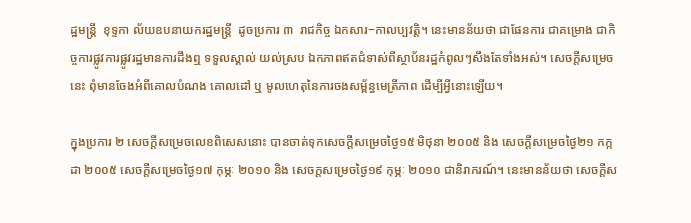ដ្ឋមន្រ្តី  ខុទ្ទកា ល័យឧបនាយករដ្ឋមន្រ្តី  ដូចប្រការ ៣  រាជកិច្ច ឯកសារ−កាលប្បវត្តិ។ នេះមានន័យថា ជាផែនការ ជាគម្រោង ជាកិច្ចការផ្លូវការផ្លូវរដ្ឋមានការដឹងឮ ទទួលស្គាល់ យល់ស្រប ឯកភាពឥតជំទាស់ពីស្ថាប័នរដ្ឋកំពូលៗសឹងតែទាំងអស់។ សេចក្តីសម្រេចនេះ ពុំមានចែងអំពីគោលបំណង គោលដៅ ឬ មូលហេតុនៃការចងសម្ព័ន្ធមេត្រីភាព ដើម្បីអ្វីនោះឡើយ។

ក្នុងប្រការ ២ សេចក្តីសម្រេចលេខពិសេសនោះ បានចាត់ទុកសេចក្តីសម្រេចថ្ងៃ១៥ មិថុនា ២០០៥ និង សេចក្តីសម្រេចថ្ងៃ២១ កក្កដា ២០០៥ សេចក្តីសម្រេចថ្ងៃ១៧ កុម្ភៈ ២០១០ និង សេចក្តសម្រេចថ្ងៃ១៩ កុម្ភៈ ២០១០ ជានិរាករណ៍។ នេះមានន័យថា សេចក្តីស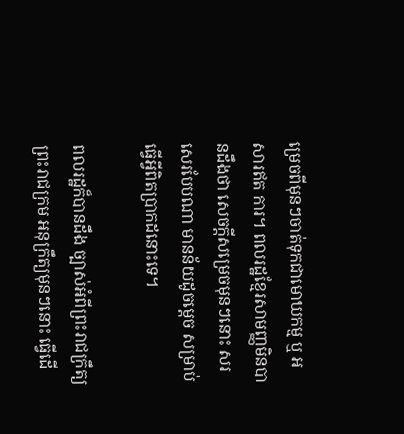ម្រេចពីមុនៗចាត់ទុកជាមោឃកម្ម ឬ អសារឥត ការ។ ពលរដ្ឋខ្មែរសាមញ្ញមិនបានដឹងថា សេចក្តីសម្រេចមុនៗនោះ សរសេរបែបណា មានន័យដូចម្តេច សម្រាប់ធ្វើអ្វីពិតប្រាកដនោះទេ។

ពលរដ្ឋក៏បានដឹង ច្បាស់អំពីព្រះរាជក្រឹត្យ ព្រះរាជក្រម អនុក្រឹត្យមុនៗនោះ ធ្វើដើ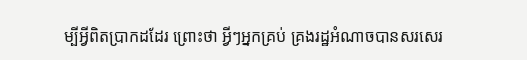ម្បីអ្វីពិតប្រាកដដែរ ព្រោះថា អ្វីៗអ្នកគ្រប់ គ្រងរដ្ឋអំណាចបានសរសេរ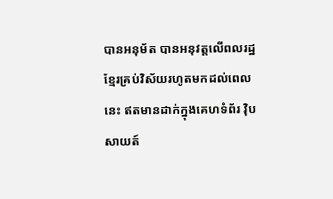បានអនុម័ត បានអនុវត្តលើពលរដ្ឋខ្មែរគ្រប់វិស័យរហូតមកដល់ពេលនេះ ឥតមានដាក់ក្នុងគេហទំព័រ វ៉ិបសាយត៍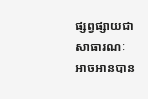ផ្សព្វផ្សាយជាសាធារណៈ អាចអានបាន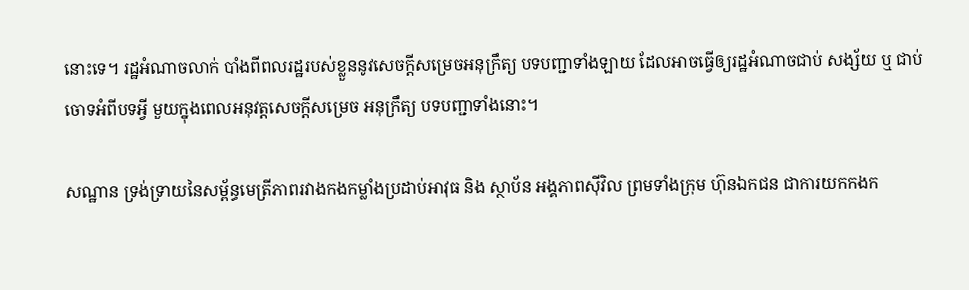នោះទេ។ រដ្ឋអំណាចលាក់ បាំងពីពលរដ្ឋរបស់ខ្លួននូវសេចក្តីសម្រេចអនុក្រឹត្យ បទបញ្ជាទាំងឡាយ ដែលអាចធ្វើឲ្យរដ្ឋអំណាចជាប់ សង្ស័យ ឬ ជាប់ចោទអំពីបទអ្វី មួយក្នុងពេលអនុវត្តសេចក្តីសម្រេច អនុក្រឹត្យ បទបញ្ជាទាំងនោះ។

សណ្ឋាន ទ្រង់ទ្រាយនៃសម្ព័ន្ធមេត្រីភាពរវាងកងកម្លាំងប្រដាប់អាវុធ និង ស្ថាប័ន អង្គភាពស៊ីវិល ព្រមទាំងក្រុម ហ៊ុនឯកជន ជាការយកកងក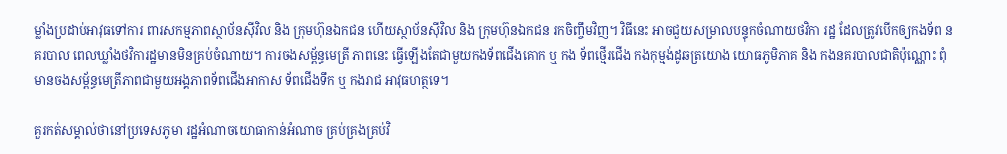ម្លាំងប្រដាប់អាវុធទៅការ ពារសកម្មភាពស្ថាប័នស៊ីវិល និង ក្រុមហ៊ុនឯកជន ហើយស្ថាប័នស៊ីវិល និង ក្រុមហ៊ុនឯកជន រកចិញ្ចឹមវិញ។ វិធីនេះ អាចជួយសម្រាលបន្ទុកចំណាយថវិកា រដ្ឋ ដែលត្រូវបើកឲ្យកងទ័ព នគរបាល ពេលឃ្លាំងថវិការដ្ឋមានមិនគ្រប់ចំណាយ។ ការចងសម្ព័ន្ធមេត្រី ភាពនេះ ធ្វើឡើងតែជាមួយកងទ័ពជើងគោក ឬ កង ទ័ពថ្មើរជើង កងកុម្មង់ដូឆត្រយោង យោធភូមិភាគ និង កងនគរបាលជាតិប៉ុណ្ណោះ ពុំមានចងសម្ព័ន្ធមេត្រីភាពជាមួយអង្គភាពទ័ពជើងអាកាស ទ័ពជើងទឹក ឬ កងរាជ អាវុធហត្ថទេ។

គួរកត់សម្គាល់ថានៅប្រទេសភូមា រដ្ឋអំណាចយោធាកាន់អំណាច គ្រប់គ្រងគ្រប់វិ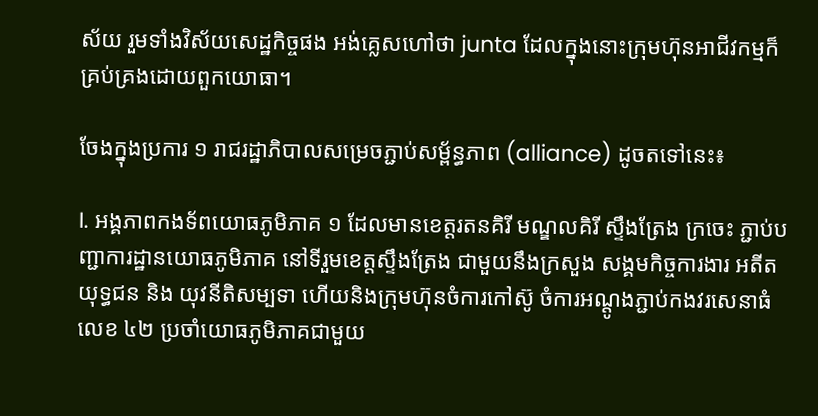ស័យ រួមទាំងវិស័យសេដ្ឋកិច្ចផង អង់គ្លេសហៅថា junta ដែលក្នុងនោះក្រុមហ៊ុនអាជីវកម្មក៏គ្រប់គ្រងដោយពួកយោធា។

ចែងក្នុងប្រការ ១ រាជរដ្ឋាភិបាលសម្រេចភ្ជាប់សម្ព័ន្ធភាព (alliance) ដូចតទៅនេះ៖

I. អង្គភាពកងទ័ពយោធភូមិភាគ ១ ដែលមានខេត្តរតនគិរី មណ្ឌលគិរី ស្ទឹងត្រែង ក្រចេះ ភ្ជាប់បញ្ជាការដ្ឋានយោធភូមិភាគ នៅទីរួមខេត្តស្ទឹងត្រែង ជាមួយនឹងក្រសួង សង្គមកិច្ចការងារ អតីតយុទ្ធជន និង យុវនីតិសម្បទា ហើយនិងក្រុមហ៊ុនចំការកៅស៊ូ ចំការអណ្តូងភ្ជាប់កងវរសេនាធំលេខ ៤២ ប្រចាំយោធភូមិភាគជាមួយ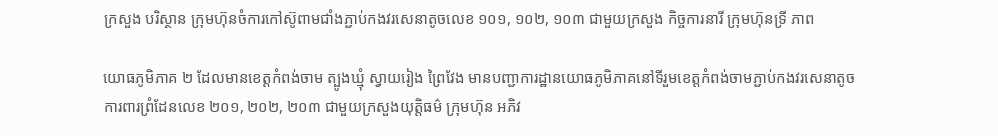ក្រសួង បរិស្ថាន ក្រុមហ៊ុនចំការកៅស៊ូពាមជាំងភ្ជាប់កងវរសេនាតូចលេខ ១០១, ១០២, ១០៣ ជាមួយក្រសួង កិច្ចការនារី ក្រុមហ៊ុនទ្រី ភាព

យោធភូមិភាគ ២ ដែលមានខេត្តកំពង់ចាម ត្បូងឃ្មុំ ស្វាយរៀង ព្រៃវែង មានបញ្ជាការដ្ឋានយោធភូមិភាគនៅទីរួមខេត្តកំពង់ចាមភ្ជាប់កងវរសេនាតូចការពារព្រំដែនលេខ ២០១, ២០២, ២០៣ ជាមួយក្រសួងយុត្តិធម៌ ក្រុមហ៊ុន អភិវ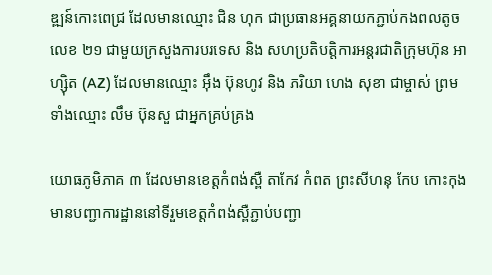ឌ្ឍន៍កោះពេជ្រ ដែលមានឈ្មោះ ជិន ហុក ជាប្រធានអគ្គនាយកភ្ជាប់កងពលតូចលេខ ២១ ជាមួយក្រសួងការបរទេស និង សហប្រតិបត្តិការអន្តរជាតិក្រុមហ៊ុន អាហ្ស៊ិត (AZ) ដែលមានឈ្មោះ អ៊ឹង ប៊ុនហូវ និង ភរិយា ហេង សុខា ជាម្ចាស់ ព្រមទាំងឈ្មោះ លឹម ប៊ុនសួ ជាអ្នកគ្រប់គ្រង

យោធភូមិភាគ ៣ ដែលមានខេត្តកំពង់ស្ពឺ តាកែវ កំពត ព្រះសីហនុ កែប កោះកុង មានបញ្ជាការដ្ឋាននៅទីរួមខេត្តកំពង់ស្ពឺភ្ជាប់បញ្ជា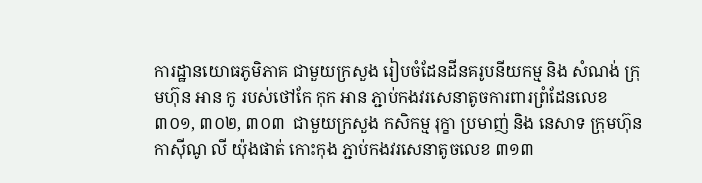ការដ្ឋានយោធភូមិភាគ ជាមួយក្រសួង រៀបចំដែនដីនគរូបនីយកម្ម និង សំណង់ ក្រុមហ៊ុន អាន កូ របស់ថៅកែ កុក អាន ភ្ជាប់កងវរសេនាតូចការពារព្រំដែនលេខ ៣០១, ៣០២, ៣០៣  ជាមួយក្រសួង កសិកម្ម រុក្ខា ប្រមាញ់ និង នេសាទ ក្រុមហ៊ុន កាស៊ីណូ លី យ៉ុងផាត់ កោះកុង ភ្ជាប់កងវរសេនាតូចលេខ ៣១៣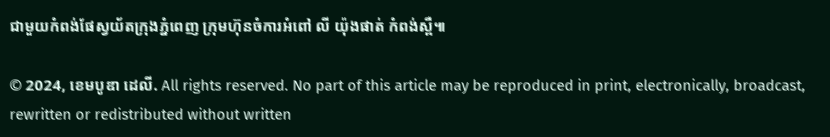ជាមួយកំពង់ផែស្វយ័តក្រុងភ្នំពេញ ក្រុមហ៊ុនចំការអំពៅ លី យ៉ុងផាត់ កំពង់ស្ពឺ៕

© 2024, ខេមបូឌា ដេលី. All rights reserved. No part of this article may be reproduced in print, electronically, broadcast, rewritten or redistributed without written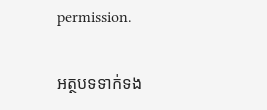permission.

អត្ថបទទាក់ទង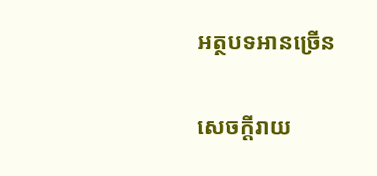អត្ថបទអានច្រើន

សេចក្ដីរាយ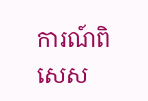ការណ៍ពិសេស